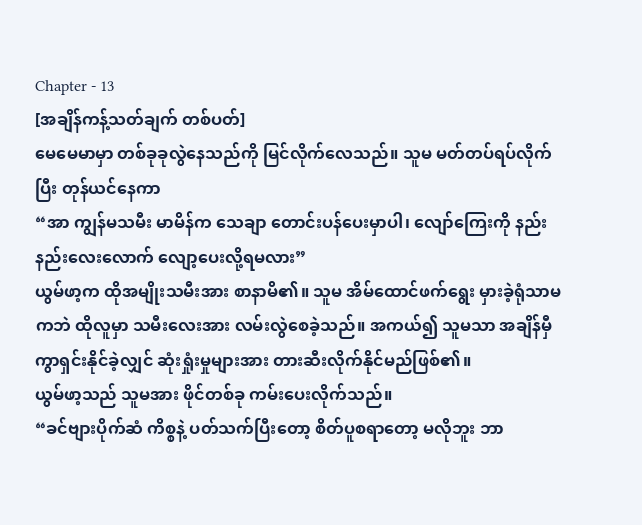Chapter - 13
[အချိန်ကန့်သတ်ချက် တစ်ပတ်]
မေမေမာမှာ တစ်ခုခုလွဲနေသည်ကို မြင်လိုက်လေသည်။ သူမ မတ်တပ်ရပ်လိုက်ပြီး တုန်ယင်နေကာ
“အာ ကျွန်မသမီး မာမိန်က သေချာ တောင်းပန်ပေးမှာပါ၊ လျော်ကြေးကို နည်းနည်းလေးလောက် လျော့ပေးလို့ရမလား”
ယွမ်ဖာ့က ထိုအမျိုးသမီးအား စာနာမိ၏။ သူမ အိမ်ထောင်ဖက်ရွေး မှားခဲ့ရုံသာမကဘဲ ထိုလူမှာ သမီးလေးအား လမ်းလွဲစေခဲ့သည်။ အကယ်၍ သူမသာ အချိန်မှီကွာရှင်းနိုင်ခဲ့လျှင် ဆုံးရှုံးမှုများအား တားဆီးလိုက်နိုင်မည်ဖြစ်၏။
ယွမ်ဖာ့သည် သူမအား ဖိုင်တစ်ခု ကမ်းပေးလိုက်သည်။
“ခင်ဗျားပိုက်ဆံ ကိစ္စနဲ့ ပတ်သက်ပြီးတော့ စိတ်ပူစရာတော့ မလိုဘူး ဘာ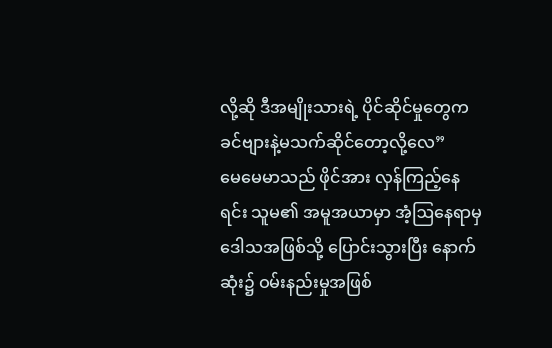လို့ဆို ဒီအမျိုးသားရဲ့ ပိုင်ဆိုင်မှုတွေက ခင်ဗျားနဲ့မသက်ဆိုင်တော့လို့လေ”
မေမေမာသည် ဖိုင်အား လှန်ကြည့်နေရင်း သူမ၏ အမူအယာမှာ အံ့ဩနေရာမှ ဒေါသအဖြစ်သို့ ပြောင်းသွားပြီး နောက်ဆုံး၌ ဝမ်းနည်းမှုအဖြစ်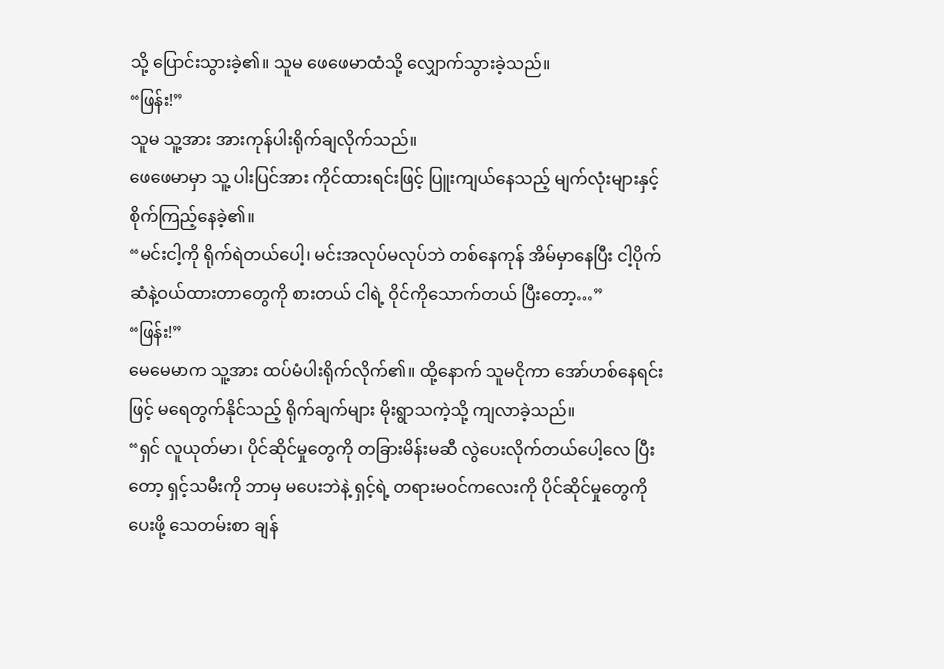သို့ ပြောင်းသွားခဲ့၏။ သူမ ဖေဖေမာထံသို့ လျှောက်သွားခဲ့သည်။
“ဖြန်း!”
သူမ သူ့အား အားကုန်ပါးရိုက်ချလိုက်သည်။
ဖေဖေမာမှာ သူ့ ပါးပြင်အား ကိုင်ထားရင်းဖြင့် ပြူးကျယ်နေသည့် မျက်လုံးများနှင့် စိုက်ကြည့်နေခဲ့၏။
“မင်းငါ့ကို ရိုက်ရဲတယ်ပေါ့၊ မင်းအလုပ်မလုပ်ဘဲ တစ်နေကုန် အိမ်မှာနေပြီး ငါ့ပိုက်ဆံနဲ့ဝယ်ထားတာတွေကို စားတယ် ငါရဲ့ ဝိုင်ကိုသောက်တယ် ပြီးတော့…”
“ဖြန်း!”
မေမေမာက သူ့အား ထပ်မံပါးရိုက်လိုက်၏။ ထို့နောက် သူမငိုကာ အော်ဟစ်နေရင်းဖြင့် မရေတွက်နိုင်သည့် ရိုက်ချက်များ မိုးရွာသကဲ့သို့ ကျလာခဲ့သည်။
“ရှင် လူယုတ်မာ၊ ပိုင်ဆိုင်မှုတွေကို တခြားမိန်းမဆီ လွဲပေးလိုက်တယ်ပေါ့လေ ပြီးတော့ ရှင့်သမီးကို ဘာမှ မပေးဘဲနဲ့ ရှင့်ရဲ့ တရားမဝင်ကလေးကို ပိုင်ဆိုင်မှုတွေကို ပေးဖို့ သေတမ်းစာ ချန်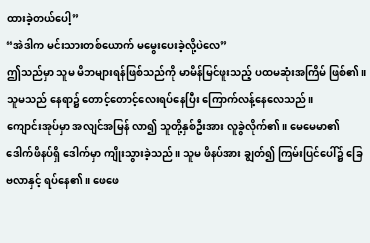ထားခဲ့တယ်ပေါ့”
“အဲဒါက မင်းသားတစ်ယောက် မမွေးပေးခဲ့လို့ပဲလေ”
ဤသည်မှာ သူမ မိဘများရန်ဖြစ်သည်ကို မာမိန်မြင်ဖူးသည့် ပထမဆုံးအကြိမ် ဖြစ်၏။ သူမသည် နေရာ၌ တောင့်တောင့်လေးရပ်နေပြီး ကြောက်လန့်နေလေသည်။
ကျောင်းအုပ်မှာ အလျင်အမြန် လာ၍ သူတို့နှစ်ဦးအား လူခွဲလိုက်၏။ မေမေမာ၏ ဒေါက်ဖိနပ်ရှိ ဒေါက်မှာ ကျိုးသွားခဲ့သည်။ သူမ ဖိနပ်အား ချွတ်၍ ကြမ်းပြင်ပေါ်၌ ခြေဗလာနှင့် ရပ်နေ၏။ ဖေဖေ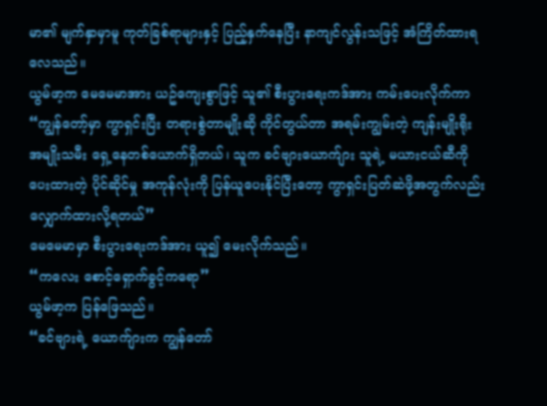မာ၏ မျက်နှာမှာမူ ကုတ်ခြစ်ရာများနှင့် ပြည့်နှက်နေပြီး နာကျင်လွန်းသဖြင့် အံကြိတ်ထားရလေသည်။
ယွမ်ဖာ့က မေမေမာအား ယဥ်ကျေးစွာဖြင့် သူ၏ စီးပွားရေးကဒ်အား ကမ်းပေးလိုက်ကာ
“ကျွန်တော့်မှာ ကွာရှင်းပြီး တရားစွဲတာမျိုးဆို ကိုင်တွယ်တာ အရမ်းကျွမ်းတဲ့ ကျန်းမျိုးရိုး အမျိုးသမီး ရှေ့နေတစ်ယောက်ရှိတယ်၊ သူက ခင်ဗျားယောက်ျား သူရဲ့ မယားငယ်ဆီကို ပေးထားတဲ့ ပိုင်ဆိုင်မှု အကုန်လုံးကို ပြန်ယူပေးနိုင်ပြီးတော့ ကွာရှင်းပြတ်ဆဲဖို့အတွက်လည်း လျှောက်ထားလို့ရတယ်”
မေမေမာမှာ စီးပွားရေးကဒ်အား ယူ၍ မေးလိုက်သည်။
“ကလေး စောင့်ရှောက်ခွင့်ကရော”
ယွမ်ဖာ့က ပြန်ဖြေသည်။
“ခင်ဗျားရဲ့ ယောက်ျားက ကျွန်တော်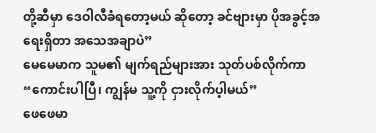တို့ဆီမှာ ဒေဝါလီခံရတော့မယ် ဆိုတော့ ခင်ဗျားမှာ ပိုအခွင့်အရေးရှိတာ အသေအချာပဲ”
မေမေမာက သူမ၏ မျက်ရည်များအား သုတ်ပစ်လိုက်ကာ
“ကောင်းပါပြီ၊ ကျွန်မ သူ့ကို ငှားလိုက်ပ့ါမယ်”
ဖေဖေမာ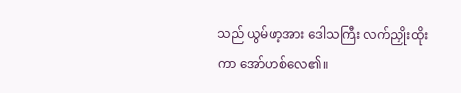သည် ယွမ်ဖာ့အား ဒေါသကြီး လက်ညှိုးထိုးကာ အော်ဟစ်လေ၏။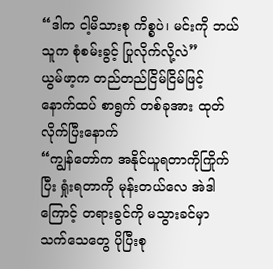“ဒါက ငါ့မိသားစု ကိစ္စပဲ၊ မင်းကို ဘယ်သူက စုံစမ်းခွင့် ပြုလိုက်လို့လဲ”
ယွမ်ဖာ့က တည်တည်ငြိမ်ငြိမ်ဖြင့် နောက်ထပ် စာရွက် တစ်ခုအား ထုတ်လိုက်ပြီးနောက်
“ကျွန်တော်က အနိုင်ယူရတာကိုကြိုက်ပြီး ရှုံးရတာကို မုန်းတယ်လေ အဲဒါကြောင့် တရားခွင်ကို မသွားခင်မှာ သက်သေတွေ ပိုပြီးစု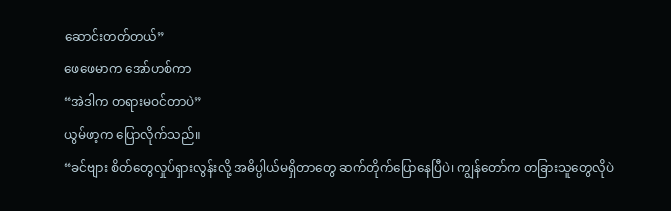ဆောင်းတတ်တယ်”
ဖေဖေမာက အော်ဟစ်ကာ
“အဲဒါက တရားမဝင်တာပဲ”
ယွမ်ဖာ့က ပြောလိုက်သည်။
“ခင်ဗျား စိတ်တွေလှုပ်ရှားလွန်းလို့ အဓိပ္ပါယ်မရှိတာတွေ ဆက်တိုက်ပြောနေပြီပဲ၊ ကျွန်တော်က တခြားသူတွေလိုပဲ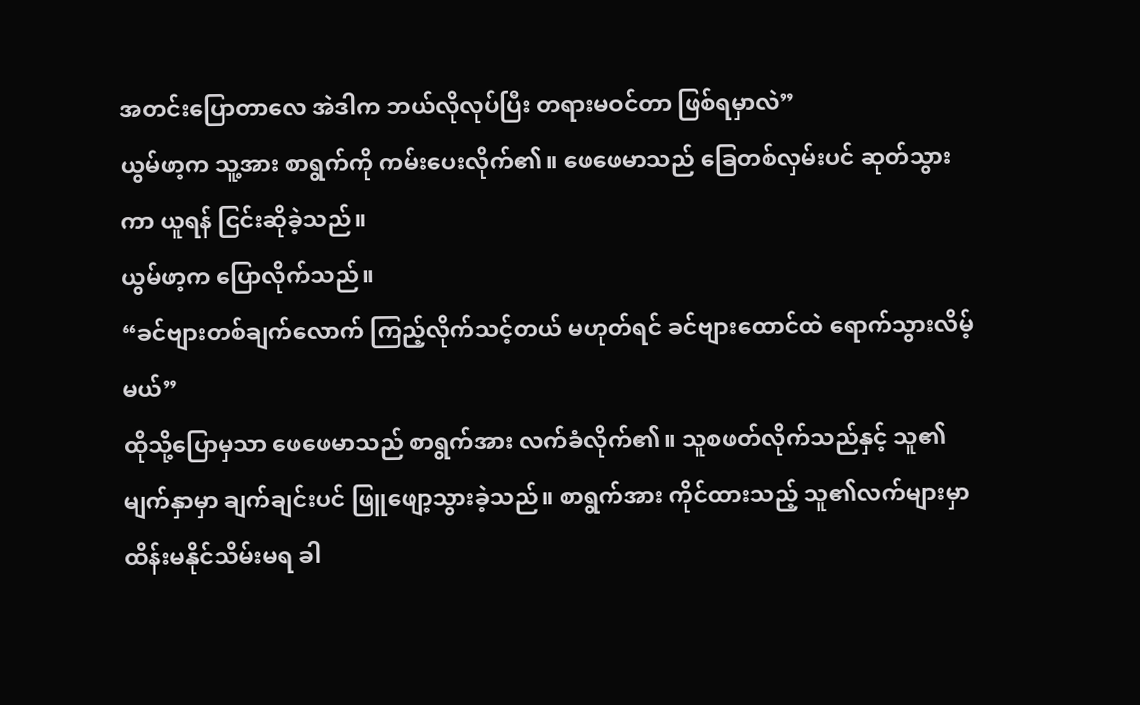အတင်းပြောတာလေ အဲဒါက ဘယ်လိုလုပ်ပြီး တရားမဝင်တာ ဖြစ်ရမှာလဲ”
ယွမ်ဖာ့က သူ့အား စာရွက်ကို ကမ်းပေးလိုက်၏။ ဖေဖေမာသည် ခြေတစ်လှမ်းပင် ဆုတ်သွားကာ ယူရန် ငြင်းဆိုခဲ့သည်။
ယွမ်ဖာ့က ပြောလိုက်သည်။
“ခင်ဗျားတစ်ချက်လောက် ကြည့်လိုက်သင့်တယ် မဟုတ်ရင် ခင်ဗျားထောင်ထဲ ရောက်သွားလိမ့်မယ်”
ထိုသို့ပြောမှသာ ဖေဖေမာသည် စာရွက်အား လက်ခံလိုက်၏။ သူစဖတ်လိုက်သည်နှင့် သူ၏ မျက်နှာမှာ ချက်ချင်းပင် ဖြူဖျော့သွားခဲ့သည်။ စာရွက်အား ကိုင်ထားသည့် သူ၏လက်များမှာ ထိန်းမနိုင်သိမ်းမရ ခါ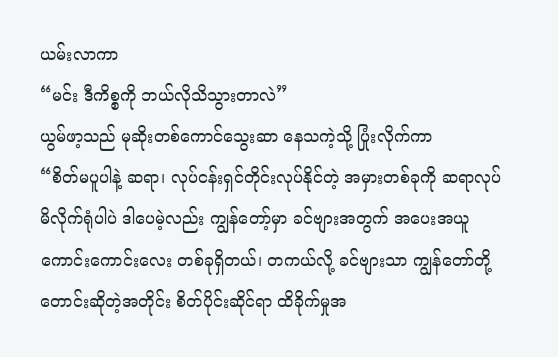ယမ်းလာကာ
“မင်း ဒီကိစ္စကို ဘယ်လိုသိသွားတာလဲ”
ယွမ်ဖာ့သည် မုဆိုးတစ်ကောင်သွေးဆာ နေသကဲ့သို့ ပြုံးလိုက်ကာ
“စိတ်မပူပါနဲ့ ဆရာ၊ လုပ်ငန်းရှင်တိုင်းလုပ်နိုင်တဲ့ အမှားတစ်ခုကို ဆရာလုပ်မိလိုက်ရုံပါပဲ ဒါပေမဲ့လည်း ကျွန်တော့်မှာ ခင်ဗျားအတွက် အပေးအယူကောင်းကောင်းလေး တစ်ခုရှိတယ်၊ တကယ်လို့ ခင်ဗျားသာ ကျွန်တော်တို့ တောင်းဆိုတဲ့အတိုင်း စိတ်ပိုင်းဆိုင်ရာ ထိခိုက်မှုအ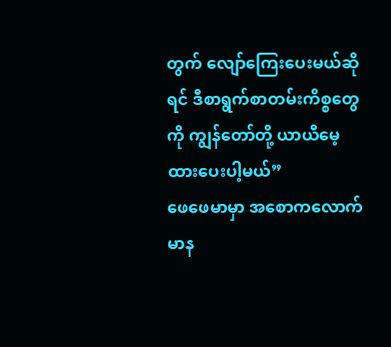တွက် လျော်ကြေးပေးမယ်ဆိုရင် ဒီစာရွက်စာတမ်းကိစ္စတွေကို ကျွန်တော်တို့ ယာယီမေ့ထားပေးပါ့မယ်”
ဖေဖေမာမှာ အစောကလောက် မာန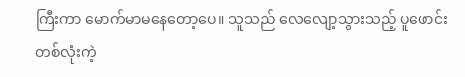ကြီးကာ မောက်မာမနေတော့ပေ။ သူသည် လေလျော့သွားသည့် ပူဖောင်းတစ်လုံးကဲ့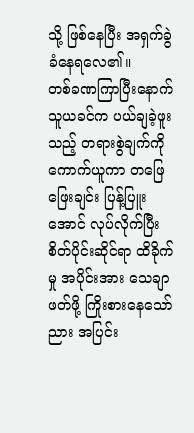သို့ ဖြစ်နေပြီး အရှက်ခွဲခံနေရလေ၏။
တစ်ခဏကြာပြီးနောက် သူယခင်က ပယ်ချခဲ့ဖူးသည့် တရားစွဲချက်ကို ကောက်ယူကာ တဖြေဖြေးချင်း ပြန့်ပြူးအောင် လုပ်လိုက်ပြီး စိတ်ပိုင်းဆိုင်ရာ ထိခိုက်မှု အပိုင်းအား သေချာဖတ်ဖို့ ကြိုးစားနေသော်ညား အပြင်း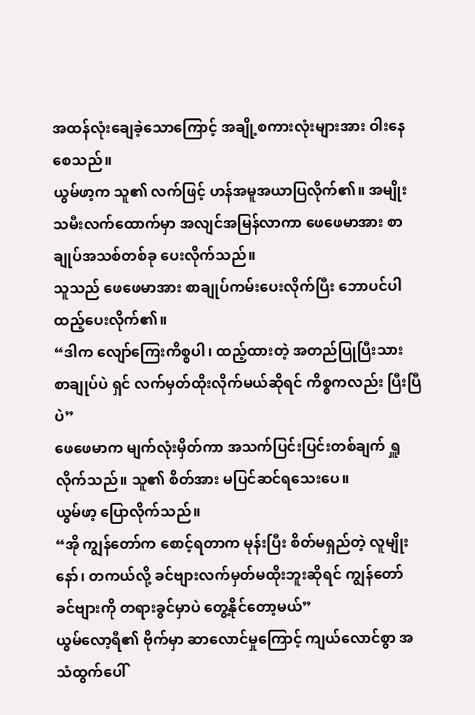အထန်လုံးချေခဲ့သောကြောင့် အချို့စကားလုံးများအား ဝါးနေစေသည်။
ယွမ်ဖာ့က သူ၏ လက်ဖြင့် ဟန်အမူအယာပြလိုက်၏။ အမျိုးသမီးလက်ထောက်မှာ အလျင်အမြန်လာကာ ဖေဖေမာအား စာချုပ်အသစ်တစ်ခု ပေးလိုက်သည်။
သူသည် ဖေဖေမာအား စာချုပ်ကမ်းပေးလိုက်ပြီး ဘောပင်ပါထည့်ပေးလိုက်၏။
“ဒါက လျော်ကြေးကိစ္စပါ၊ ထည့်ထားတဲ့ အတည်ပြုပြီးသား စာချုပ်ပဲ ရှင် လက်မှတ်ထိုးလိုက်မယ်ဆိုရင် ကိစ္စကလည်း ပြီးပြီပဲ”
ဖေဖေမာက မျက်လုံးမှိတ်ကာ အသက်ပြင်းပြင်းတစ်ချက် ရှူလိုက်သည်။ သူ၏ စိတ်အား မပြင်ဆင်ရသေးပေ။
ယွမ်ဖာ့ ပြောလိုက်သည်။
“အို ကျွန်တော်က စောင့်ရတာက မုန်းပြီး စိတ်မရှည်တဲ့ လူမျိုးနော်၊ တကယ်လို့ ခင်ဗျားလက်မှတ်မထိုးဘူးဆိုရင် ကျွန်တော် ခင်ဗျားကို တရားခွင်မှာပဲ တွေ့နိုင်တော့မယ်”
ယွမ်လော့ရီ၏ ဗိုက်မှာ ဆာလောင်မှုကြောင့် ကျယ်လောင်စွာ အသံထွက်ပေါ်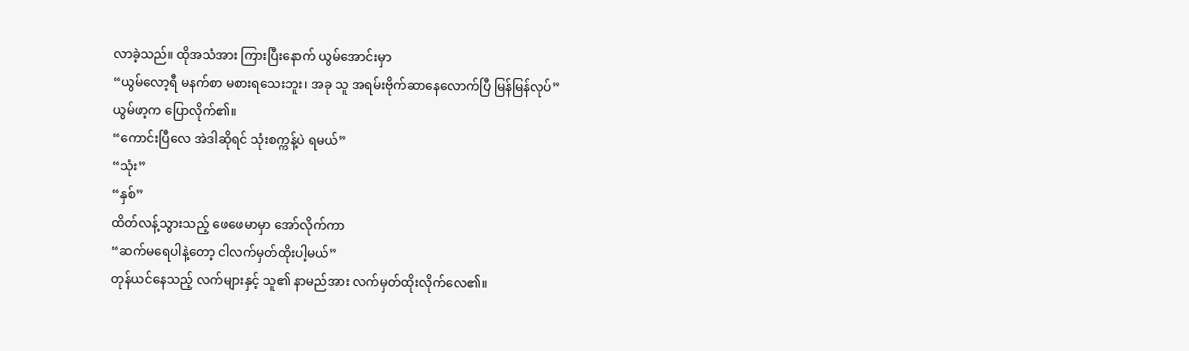လာခဲ့သည်။ ထိုအသံအား ကြားပြီးနောက် ယွမ်အောင်းမှာ
“ယွမ်လော့ရီ မနက်စာ မစားရသေးဘူး၊ အခု သူ အရမ်းဗိုက်ဆာနေလောက်ပြီ မြန်မြန်လုပ်”
ယွမ်ဖာ့က ပြောလိုက်၏။
“ကောင်းပြီလေ အဲဒါဆိုရင် သုံးစက္ကန့်ပဲ ရမယ်”
“သုံး”
“နှစ်”
ထိတ်လန့်သွားသည့် ဖေဖေမာမှာ အော်လိုက်ကာ
“ဆက်မရေပါနဲ့တော့ ငါလက်မှတ်ထိုးပါ့မယ်”
တုန်ယင်နေသည့် လက်များနှင့် သူ၏ နာမည်အား လက်မှတ်ထိုးလိုက်လေ၏။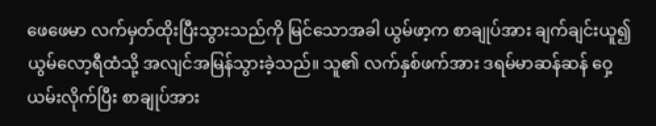ဖေဖေမာ လက်မှတ်ထိုးပြီးသွားသည်ကို မြင်သောအခါ ယွမ်ဖာ့က စာချုပ်အား ချက်ချင်းယူ၍ ယွမ်လော့ရီထံသို့ အလျင်အမြန်သွားခဲ့သည်။ သူ၏ လက်နှစ်ဖက်အား ဒရမ်မာဆန်ဆန် ဝှေ့ယမ်းလိုက်ပြီး စာချုပ်အား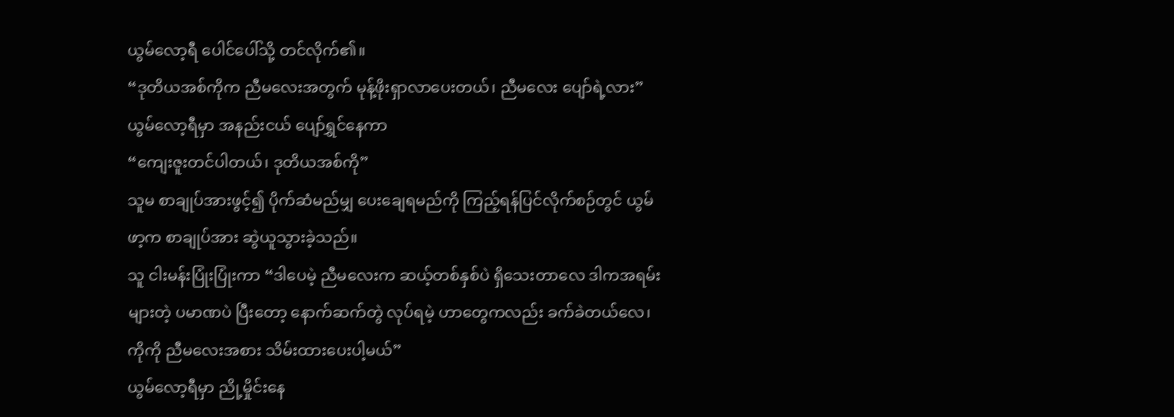ယွမ်လော့ရီ ပေါင်ပေါ်သို့ တင်လိုက်၏။
“ဒုတိယအစ်ကိုက ညီမလေးအတွက် မုန့်ဖိုးရှာလာပေးတယ်၊ ညီမလေး ပျော်ရဲ့လား”
ယွမ်လော့ရီမှာ အနည်းငယ် ပျော်ရွှင်နေကာ
“ကျေးဇူးတင်ပါတယ်၊ ဒုတိယအစ်ကို”
သူမ စာချုပ်အားဖွင့်၍ ပိုက်ဆံမည်မျှ ပေးချေရမည်ကို ကြည့်ရန်ပြင်လိုက်စဉ်တွင် ယွမ်ဖာ့က စာချုပ်အား ဆွဲယူသွားခဲ့သည်။
သူ ငါးမန်းပြုံးပြုံးကာ “ဒါပေမဲ့ ညီမလေးက ဆယ့်တစ်နှစ်ပဲ ရှိသေးတာလေ ဒါကအရမ်းများတဲ့ ပမာဏပဲ ပြီးတော့ နောက်ဆက်တွဲ လုပ်ရမဲ့ ဟာတွေကလည်း ခက်ခဲတယ်လေ၊ ကိုကို ညီမလေးအစား သိမ်းထားပေးပါ့မယ်”
ယွမ်လော့ရီမှာ ညို့မှိုင်းနေ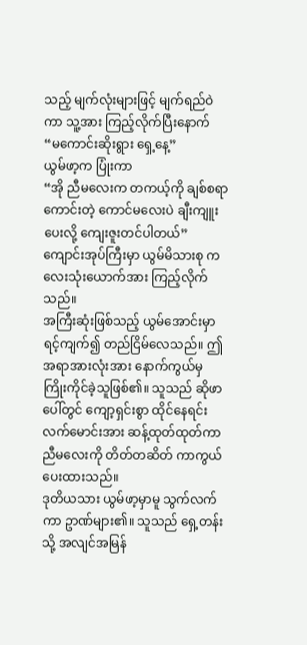သည့် မျက်လုံးများဖြင့် မျက်ရည်ဝဲကာ သူ့အား ကြည့်လိုက်ပြီးနောက်
“မကောင်းဆိုးရွား ရှေ့နေ့”
ယွမ်ဖာ့က ပြုံးကာ
“အို ညီမလေးက တကယ့်ကို ချစ်စရာကောင်းတဲ့ ကောင်မလေးပဲ ချီးကျူးပေးလို့ ကျေးဇူးတင်ပါတယ်”
ကျောင်းအုပ်ကြီးမှာ ယွမ်မိသားစု ကလေးသုံးယောက်အား ကြည့်လိုက်သည်။
အကြီးဆုံးဖြစ်သည့် ယွမ်အောင်းမှာ ရင့်ကျက်၍ တည်ငြိမ်လေသည်။ ဤအရာအားလုံးအား နောက်ကွယ်မှ ကြိုးကိုင်ခဲ့သူဖြစ်၏။ သူသည် ဆိုဖာပေါ်တွင် ကျော့ရှင်းစွာ ထိုင်နေရင်း လက်မောင်းအား ဆန့်ထုတ်ထုတ်ကာ ညီမလေးကို တိတ်တဆိတ် ကာကွယ်ပေးထားသည်။
ဒုတိယသား ယွမ်ဖာ့မှာမူ သွက်လက်ကာ ဥာဏ်များ၏။ သူသည် ရှေ့တန်းသို့ အလျင်အမြန်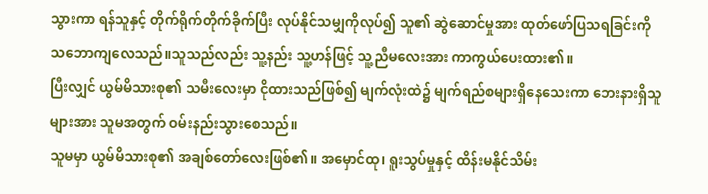သွားကာ ရန်သူနှင့် တိုက်ရိုက်တိုက်ခိုက်ပြီး လုပ်နိုင်သမျှကိုလုပ်၍ သူ၏ ဆွဲဆောင်မှုအား ထုတ်ဖော်ပြသရခြင်းကို သဘောကျလေသည်။သူသည်လည်း သူ့နည်း သူ့ဟန်ဖြင့် သူ့ညီမလေးအား ကာကွယ်ပေးထား၏။
ပြီးလျှင် ယွမ်မိသားစု၏ သမီးလေးမှာ ငိုထားသည်ဖြစ်၍ မျက်လုံးထဲ၌ မျက်ရည်စများရှိနေသေးကာ ဘေးနားရှိသူများအား သူမအတွက် ဝမ်းနည်းသွားစေသည်။
သူမမှာ ယွမ်မိသားစု၏ အချစ်တော်လေးဖြစ်၏။ အမှောင်ထု၊ ရူးသွပ်မှုနှင့် ထိန်းမနိုင်သိမ်း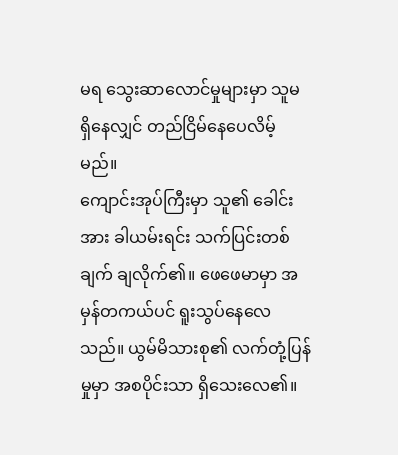မရ သွေးဆာလောင်မှုများမှာ သူမ ရှိနေလျှင် တည်ငြိမ်နေပေလိမ့်မည်။
ကျောင်းအုပ်ကြီးမှာ သူ၏ ခေါင်းအား ခါယမ်းရင်း သက်ပြင်းတစ်ချက် ချလိုက်၏။ ဖေဖေမာမှာ အမှန်တကယ်ပင် ရူးသွပ်နေလေသည်။ ယွမ်မိသားစု၏ လက်တုံ့ပြန်မှုမှာ အစပိုင်းသာ ရှိသေးလေ၏။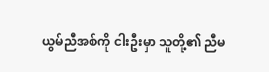ယွမ်ညီအစ်ကို ငါးဦးမှာ သူတို့၏ ညီမ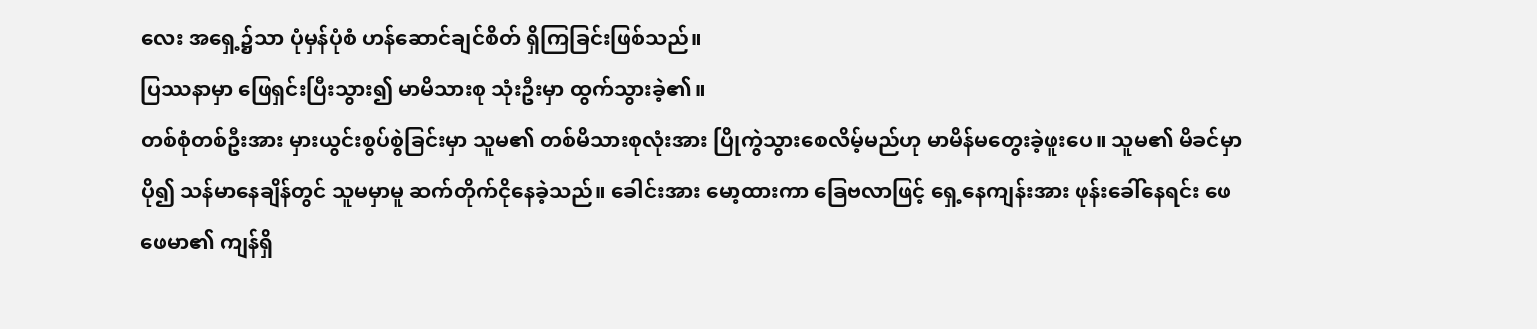လေး အရှေ့၌သာ ပုံမှန်ပုံစံ ဟန်ဆောင်ချင်စိတ် ရှိကြခြင်းဖြစ်သည်။
ပြဿနာမှာ ဖြေရှင်းပြီးသွား၍ မာမိသားစု သုံးဦးမှာ ထွက်သွားခဲ့၏။
တစ်စုံတစ်ဦးအား မှားယွင်းစွပ်စွဲခြင်းမှာ သူမ၏ တစ်မိသားစုလုံးအား ပြိုကွဲသွားစေလိမ့်မည်ဟု မာမိန်မတွေးခဲ့ဖူးပေ။ သူမ၏ မိခင်မှာ ပို၍ သန်မာနေချိန်တွင် သူမမှာမူ ဆက်တိုက်ငိုနေခဲ့သည်။ ခေါင်းအား မော့ထားကာ ခြေဗလာဖြင့် ရှေ့နေကျန်းအား ဖုန်းခေါ်နေရင်း ဖေဖေမာ၏ ကျန်ရှိ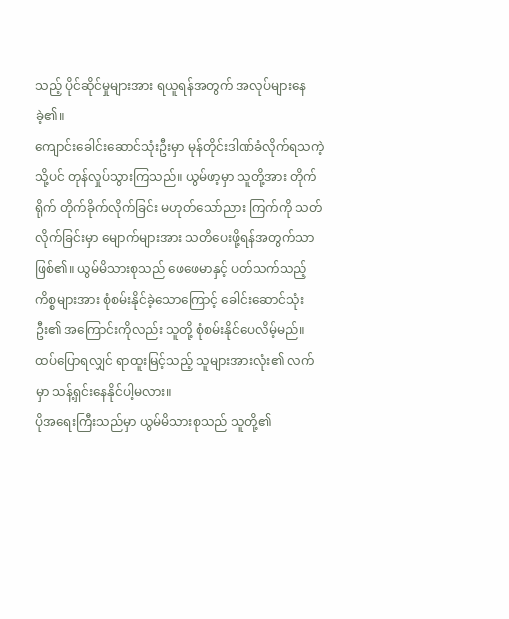သည့် ပိုင်ဆိုင်မှုများအား ရယူရန်အတွက် အလုပ်များနေခဲ့၏။
ကျောင်းခေါင်းဆောင်သုံးဦးမှာ မုန်တိုင်းဒါဏ်ခံလိုက်ရသကဲ့သို့ပင် တုန်လှုပ်သွားကြသည်။ ယွမ်ဖာ့မှာ သူတို့အား တိုက်ရိုက် တိုက်ခိုက်လိုက်ခြင်း မဟုတ်သော်ညား ကြက်ကို သတ်လိုက်ခြင်းမှာ မျောက်များအား သတိပေးဖို့ရန်အတွက်သာ ဖြစ်၏။ ယွမ်မိသားစုသည် ဖေဖေမာနှင့် ပတ်သက်သည့် ကိစ္စများအား စုံစမ်းနိုင်ခဲ့သောကြောင့် ခေါင်းဆောင်သုံးဦး၏ အကြောင်းကိုလည်း သူတို့ စုံစမ်းနိုင်ပေလိမ့်မည်။
ထပ်ပြောရလျှင် ရာထူးမြင့်သည့် သူများအားလုံး၏ လက်မှာ သန့်ရှင်းနေနိုင်ပါ့မလား။
ပိုအရေးကြီးသည်မှာ ယွမ်မိသားစုသည် သူတို့၏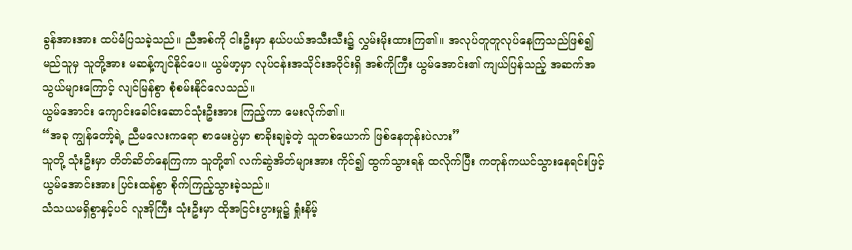ခွန်အားအား ထပ်မံပြသခဲ့သည်။ ညီအစ်ကို ငါးဦးမှာ နယ်ပယ်အသီးသီး၌ လွှမ်းမိုးထားကြ၏။ အလုပ်တူတူလုပ်နေကြသည်ဖြစ်၍ မည်သူမှ သူတို့အား မဆန့်ကျင်နိုင်ပေ။ ယွမ်ဖာ့မှာ လုပ်ငန်းအသိုင်းအဝိုင်းရှိ အစ်ကိုကြီး ယွမ်အောင်း၏ ကျယ်ပြန်သည့် အဆက်အသွယ်များကြောင့် လျင်မြန်စွာ စုံစမ်းနိုင်လေသည်။
ယွမ်အောင်း ကျောင်းခေါင်းဆောင်သုံးဦးအား ကြည့်ကာ မေးလိုက်၏။
“အခု ကျွန်တော့်ရဲ့ ညီမလေးကရော စာမေးပွဲမှာ စာခိုးချခဲ့တဲ့ သူတစ်ယောက် ဖြစ်နေတုန်းပဲလား”
သူတို့ သုံးဦးမှာ တိတ်ဆိတ်နေကြကာ သူတို့၏ လက်ဆွဲအိတ်များအား ကိုင်၍ ထွက်သွားရန် ထလိုက်ပြီး ကတုန်ကယင်သွားနေရင်းဖြင့် ယွမ်အောင်းအား ပြင်းထန်စွာ စိုက်ကြည့်သွားခဲ့သည်။
သံသယမရှိစွာနှင့်ပင် လူအိုကြီး သုံးဦးမှာ ထိုအငြင်းပွားမှု၌ ရှုံးနိမ့်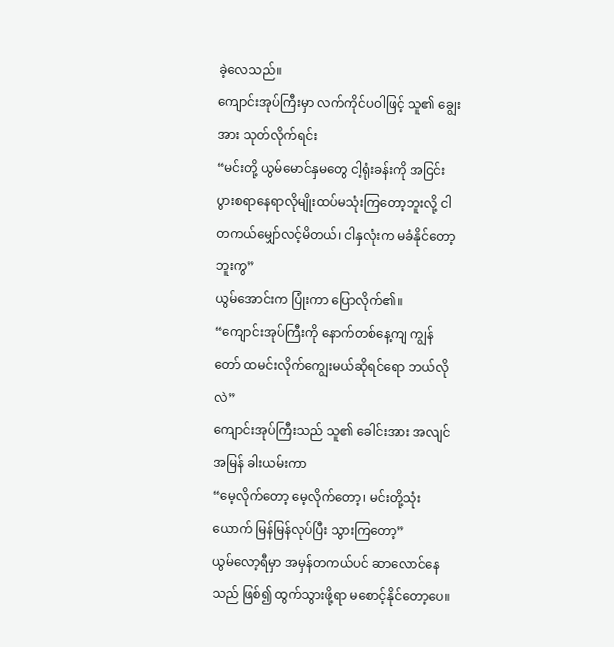ခဲ့လေသည်။
ကျောင်းအုပ်ကြီးမှာ လက်ကိုင်ပဝါဖြင့် သူ၏ ချွေးအား သုတ်လိုက်ရင်း
“မင်းတို့ ယွမ်မောင်နှမတွေ ငါ့ရုံးခန်းကို အငြင်းပွားစရာနေရာလိုမျိုးထပ်မသုံးကြတော့ဘူးလို့ ငါတကယ်မျှော်လင့်မိတယ်၊ ငါနှလုံးက မခံနိုင်တော့ဘူးကွ”
ယွမ်အောင်းက ပြုံးကာ ပြောလိုက်၏။
“ကျောင်းအုပ်ကြီးကို နောက်တစ်နေ့ကျ ကျွန်တော် ထမင်းလိုက်ကျွေးမယ်ဆိုရင်ရော ဘယ်လိုလဲ”
ကျောင်းအုပ်ကြီးသည် သူ၏ ခေါင်းအား အလျင်အမြန် ခါးယမ်းကာ
“မေ့လိုက်တော့ မေ့လိုက်တော့၊ မင်းတို့သုံးယောက် မြန်မြန်လုပ်ပြီး သွားကြတော့”
ယွမ်လော့ရီမှာ အမှန်တကယ်ပင် ဆာလောင်နေသည် ဖြစ်၍ ထွက်သွားဖို့ရာ မစောင့်နိုင်တော့ပေ။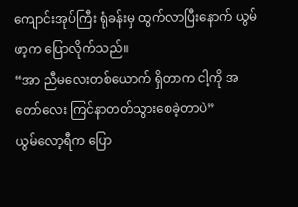ကျောင်းအုပ်ကြီး ရုံခန်းမှ ထွက်လာပြီးနောက် ယွမ်ဖာ့က ပြောလိုက်သည်။
“အာ ညီမလေးတစ်ယောက် ရှိတာက ငါ့ကို အတော်လေး ကြင်နာတတ်သွားစေခဲ့တာပဲ”
ယွမ်လော့ရီက ပြော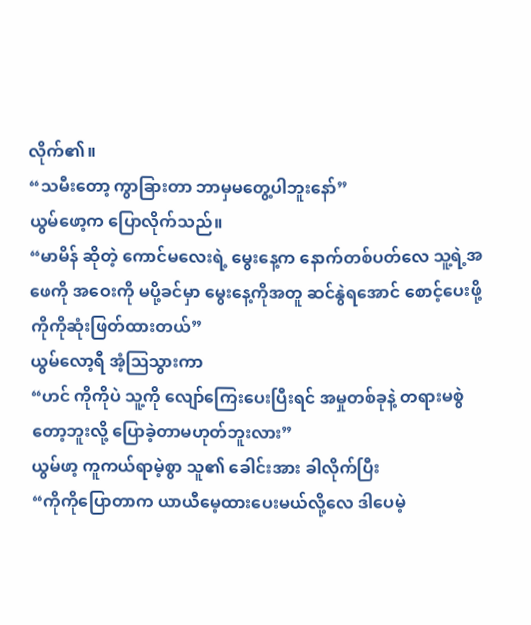လိုက်၏။
“သမီးတော့ ကွာခြားတာ ဘာမှမတွေ့ပါဘူးနော်”
ယွမ်ဖော့က ပြောလိုက်သည်။
“မာမိန် ဆိုတဲ့ ကောင်မလေးရဲ့ မွေးနေ့က နောက်တစ်ပတ်လေ သူ့ရဲ့အဖေကို အဝေးကို မပို့ခင်မှာ မွေးနေ့ကိုအတူ ဆင်နွဲရအောင် စောင့်ပေးဖို့ ကိုကိုဆုံးဖြတ်ထားတယ်”
ယွမ်လော့ရီ အံ့ဩသွားကာ
“ဟင် ကိုကိုပဲ သူ့ကို လျော်ကြေးပေးပြီးရင် အမှုတစ်ခုနဲ့ တရားမစွဲတော့ဘူးလို့ ပြောခဲ့တာမဟုတ်ဘူးလား”
ယွမ်ဖာ့ ကူကယ်ရာမဲ့စွာ သူ၏ ခေါင်းအား ခါလိုက်ပြီး
“ကိုကိုပြောတာက ယာယီမေ့ထားပေးမယ်လို့လေ ဒါပေမဲ့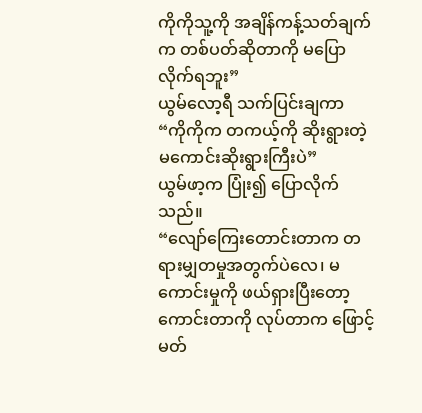ကိုကိုသူ့ကို အချိန်ကန့်သတ်ချက်က တစ်ပတ်ဆိုတာကို မပြောလိုက်ရဘူး”
ယွမ်လော့ရီ သက်ပြင်းချကာ
“ကိုကိုက တကယ့်ကို ဆိုးရွားတဲ့ မကောင်းဆိုးရွားကြီးပဲ”
ယွမ်ဖာ့က ပြုံး၍ ပြောလိုက်သည်။
“လျော်ကြေးတောင်းတာက တရားမျှတမှုအတွက်ပဲလေ၊ မကောင်းမှုကို ဖယ်ရှားပြီးတော့ ကောင်းတာကို လုပ်တာက ဖြောင့်မတ်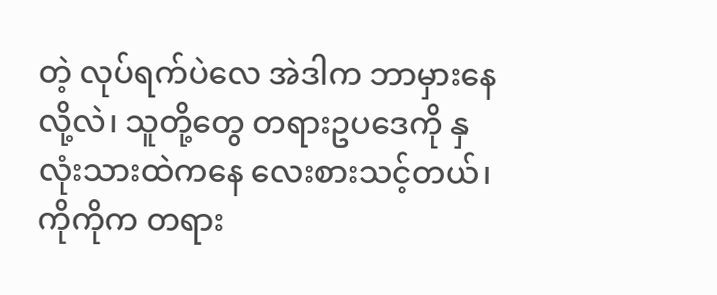တဲ့ လုပ်ရက်ပဲလေ အဲဒါက ဘာမှားနေလို့လဲ၊ သူတို့တွေ တရားဥပဒေကို နှလုံးသားထဲကနေ လေးစားသင့်တယ်၊ ကိုကိုက တရား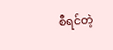စီရင်တဲ့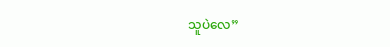သူပဲလေ”